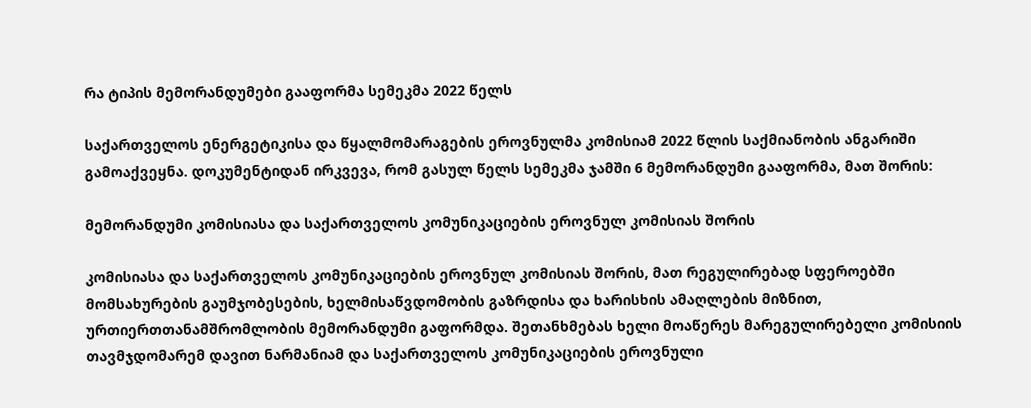რა ტიპის მემორანდუმები გააფორმა სემეკმა 2022 წელს

საქართველოს ენერგეტიკისა და წყალმომარაგების ეროვნულმა კომისიამ 2022 წლის საქმიანობის ანგარიში გამოაქვეყნა. დოკუმენტიდან ირკვევა, რომ გასულ წელს სემეკმა ჯამში 6 მემორანდუმი გააფორმა, მათ შორის:

მემორანდუმი კომისიასა და საქართველოს კომუნიკაციების ეროვნულ კომისიას შორის

კომისიასა და საქართველოს კომუნიკაციების ეროვნულ კომისიას შორის, მათ რეგულირებად სფეროებში მომსახურების გაუმჯობესების, ხელმისაწვდომობის გაზრდისა და ხარისხის ამაღლების მიზნით, ურთიერთთანამშრომლობის მემორანდუმი გაფორმდა. შეთანხმებას ხელი მოაწერეს მარეგულირებელი კომისიის თავმჯდომარემ დავით ნარმანიამ და საქართველოს კომუნიკაციების ეროვნული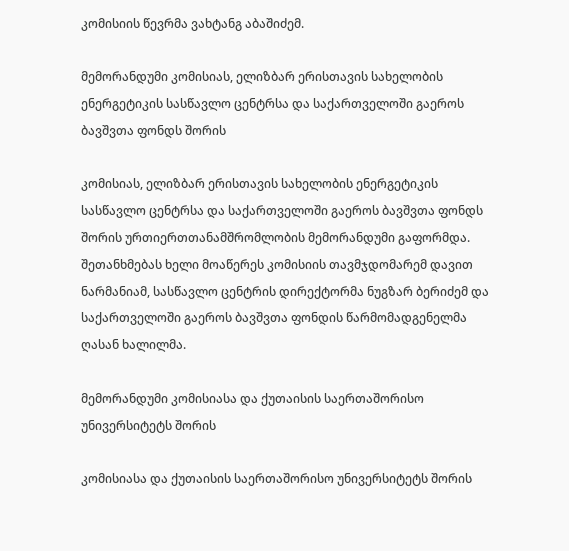კომისიის წევრმა ვახტანგ აბაშიძემ.

მემორანდუმი კომისიას, ელიზბარ ერისთავის სახელობის ენერგეტიკის სასწავლო ცენტრსა და საქართველოში გაეროს ბავშვთა ფონდს შორის

კომისიას, ელიზბარ ერისთავის სახელობის ენერგეტიკის სასწავლო ცენტრსა და საქართველოში გაეროს ბავშვთა ფონდს შორის ურთიერთთანამშრომლობის მემორანდუმი გაფორმდა. შეთანხმებას ხელი მოაწერეს კომისიის თავმჯდომარემ დავით ნარმანიამ, სასწავლო ცენტრის დირექტორმა ნუგზარ ბერიძემ და საქართველოში გაეროს ბავშვთა ფონდის წარმომადგენელმა ღასან ხალილმა.

მემორანდუმი კომისიასა და ქუთაისის საერთაშორისო უნივერსიტეტს შორის

კომისიასა და ქუთაისის საერთაშორისო უნივერსიტეტს შორის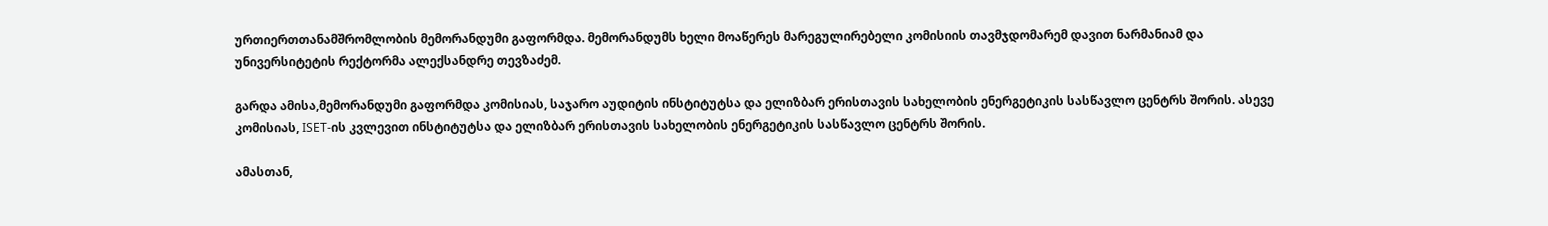ურთიერთთანამშრომლობის მემორანდუმი გაფორმდა. მემორანდუმს ხელი მოაწერეს მარეგულირებელი კომისიის თავმჯდომარემ დავით ნარმანიამ და უნივერსიტეტის რექტორმა ალექსანდრე თევზაძემ.

გარდა ამისა,მემორანდუმი გაფორმდა კომისიას, საჯარო აუდიტის ინსტიტუტსა და ელიზბარ ერისთავის სახელობის ენერგეტიკის სასწავლო ცენტრს შორის. ასევე კომისიას, ISET-ის კვლევით ინსტიტუტსა და ელიზბარ ერისთავის სახელობის ენერგეტიკის სასწავლო ცენტრს შორის.

ამასთან,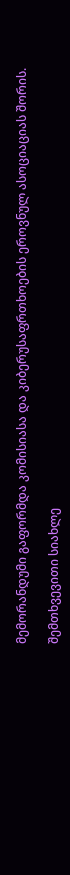მემორანდუმი გაფორმდა კომისიასა და კიბერუსაფრთხოების ეროვნულ ასოციაციას შორის.

შემთხვევითი სიახლე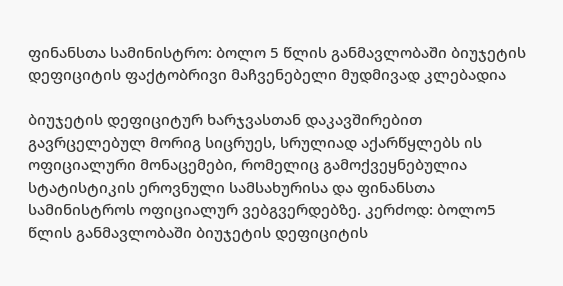ფინანსთა სამინისტრო: ბოლო 5 წლის განმავლობაში ბიუჯეტის დეფიციტის ფაქტობრივი მაჩვენებელი მუდმივად კლებადია

ბიუჯეტის დეფიციტურ ხარჯვასთან დაკავშირებით გავრცელებულ მორიგ სიცრუეს, სრულიად აქარწყლებს ის ოფიციალური მონაცემები, რომელიც გამოქვეყნებულია სტატისტიკის ეროვნული სამსახურისა და ფინანსთა სამინისტროს ოფიციალურ ვებგვერდებზე. კერძოდ: ბოლო5 წლის განმავლობაში ბიუჯეტის დეფიციტის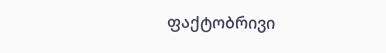ფაქტობრივი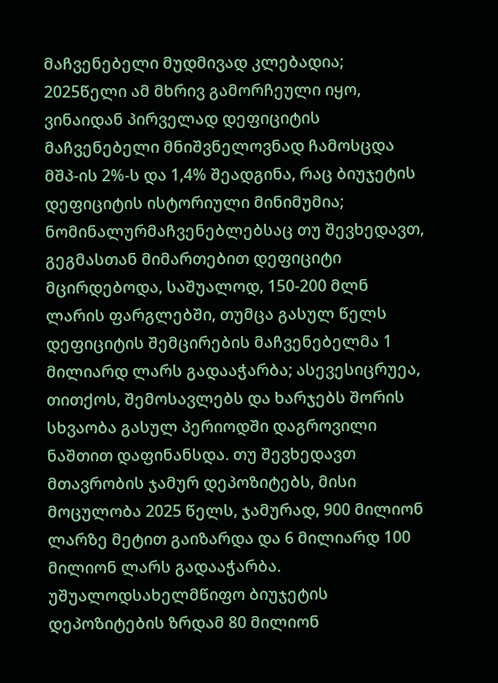მაჩვენებელი მუდმივად კლებადია; 2025წელი ამ მხრივ გამორჩეული იყო, ვინაიდან პირველად დეფიციტის მაჩვენებელი მნიშვნელოვნად ჩამოსცდა მშპ-ის 2%-ს და 1,4% შეადგინა, რაც ბიუჯეტის დეფიციტის ისტორიული მინიმუმია; ნომინალურმაჩვენებლებსაც თუ შევხედავთ, გეგმასთან მიმართებით დეფიციტი მცირდებოდა, საშუალოდ, 150-200 მლნ ლარის ფარგლებში, თუმცა გასულ წელს დეფიციტის შემცირების მაჩვენებელმა 1 მილიარდ ლარს გადააჭარბა; ასევესიცრუეა, თითქოს, შემოსავლებს და ხარჯებს შორის სხვაობა გასულ პერიოდში დაგროვილი ნაშთით დაფინანსდა. თუ შევხედავთ მთავრობის ჯამურ დეპოზიტებს, მისი მოცულობა 2025 წელს, ჯამურად, 900 მილიონ ლარზე მეტით გაიზარდა და 6 მილიარდ 100 მილიონ ლარს გადააჭარბა. უშუალოდსახელმწიფო ბიუჯეტის დეპოზიტების ზრდამ 80 მილიონ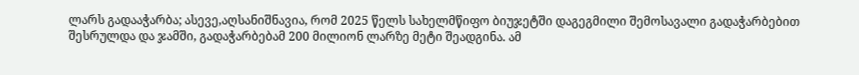ლარს გადააჭარბა; ასევე,აღსანიშნავია, რომ 2025 წელს სახელმწიფო ბიუჯეტში დაგეგმილი შემოსავალი გადაჭარბებით შესრულდა და ჯამში, გადაჭარბებამ 200 მილიონ ლარზე მეტი შეადგინა. ამ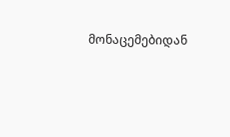მონაცემებიდან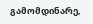გამომდინარე,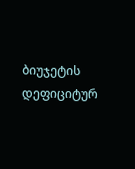ბიუჯეტის დეფიციტურ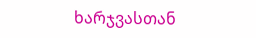ხარჯვასთან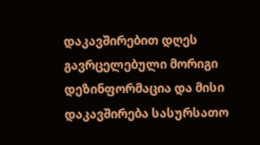დაკავშირებით დღეს გავრცელებული მორიგი დეზინფორმაცია და მისი დაკავშირება სასურსათო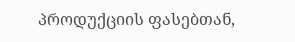პროდუქციის ფასებთან,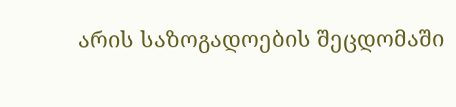არის საზოგადოების შეცდომაში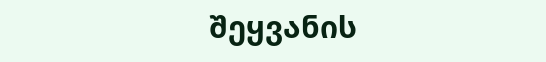შეყვანის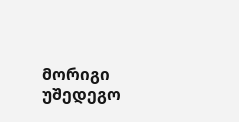მორიგი უშედეგო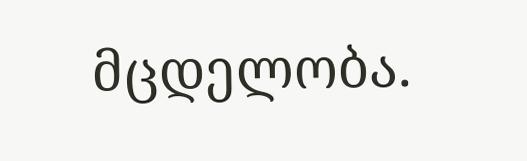მცდელობა.